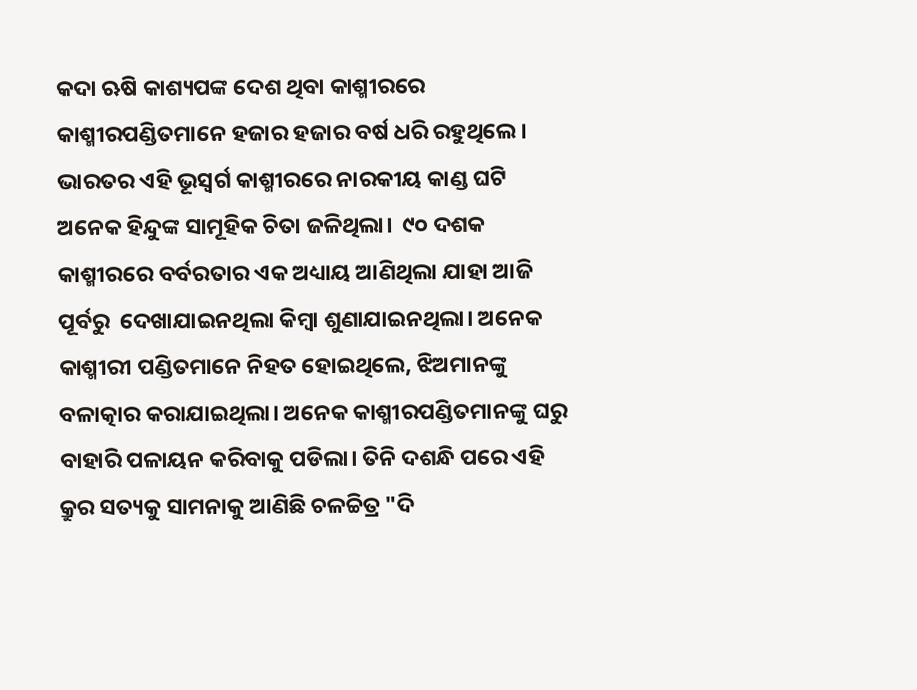କଦା ଋଷି କାଶ୍ୟପଙ୍କ ଦେଶ ଥିବା କାଶ୍ମୀରରେ କାଶ୍ମୀରପଣ୍ଡିତମାନେ ହଜାର ହଜାର ବର୍ଷ ଧରି ରହୁଥିଲେ। ଭାରତର ଏହି ଭୂସ୍ୱର୍ଗ କାଶ୍ମୀରରେ ନାରକୀୟ କାଣ୍ଡ ଘଟି ଅନେକ ହିନ୍ଦୁଙ୍କ ସାମୂହିକ ଚିତା ଜଳିଥିଲା।  ୯୦ ଦଶକ କାଶ୍ମୀରରେ ବର୍ବରତାର ଏକ ଅଧ୍ୟାୟ ଆଣିଥିଲା ଯାହା ଆଜି ପୂର୍ବରୁ  ଦେଖାଯାଇନଥିଲା କିମ୍ବା ଶୁଣାଯାଇନଥିଲା। ଅନେକ କାଶ୍ମୀରୀ ପଣ୍ଡିତମାନେ ନିହତ ହୋଇଥିଲେ, ଝିଅମାନଙ୍କୁ ବଳାତ୍କାର କରାଯାଇଥିଲା। ଅନେକ କାଶ୍ମୀରପଣ୍ଡିତମାନଙ୍କୁ ଘରୁ ବାହାରି ପଳାୟନ କରିବାକୁ ପଡିଲା। ତିନି ଦଶନ୍ଧି ପରେ ଏହି କ୍ରୁର ସତ୍ୟକୁ ସାମନାକୁ ଆଣିଛି ଚଳଚ୍ଚିତ୍ର "ଦି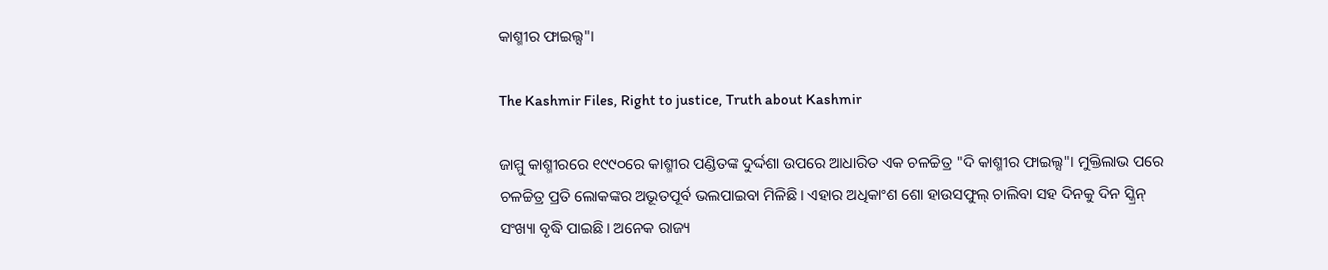କାଶ୍ମୀର ଫାଇଲ୍ସ"।

The Kashmir Files, Right to justice, Truth about Kashmir

ଜାମ୍ମୁ କାଶ୍ମୀରରେ ୧୯୯୦ରେ କାଶ୍ମୀର ପଣ୍ଡିତଙ୍କ ଦୁର୍ଦ୍ଦଶା ଉପରେ ଆଧାରିତ ଏକ ଚଳଚ୍ଚିତ୍ର "ଦି କାଶ୍ମୀର ଫାଇଲ୍ସ"। ମୁକ୍ତିଲାଭ ପରେ ଚଳଚ୍ଚିତ୍ର ପ୍ରତି ଲୋକଙ୍କର ଅଭୂତପୂର୍ବ ଭଲପାଇବା ମିଳିଛି। ଏହାର ଅଧିକାଂଶ ଶୋ ହାଉସଫୁଲ୍ ଚାଲିବା ସହ ଦିନକୁ ଦିନ ସ୍କ୍ରିନ୍ ସଂଖ୍ୟା ବୃଦ୍ଧି ପାଇଛି। ଅନେକ ରାଜ୍ୟ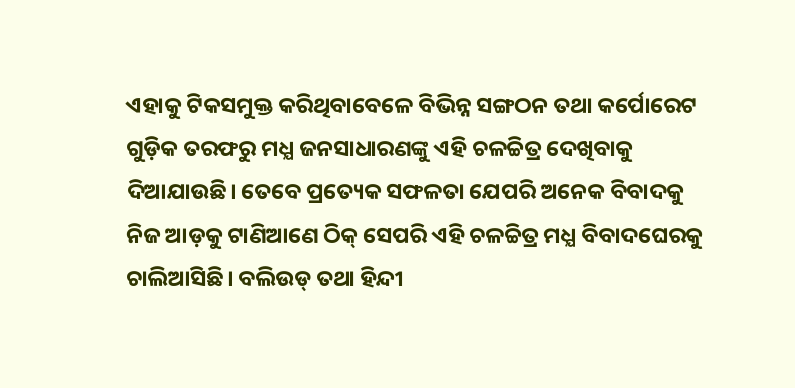ଏହାକୁ ଟିକସମୁକ୍ତ କରିଥିବାବେଳେ ବିଭିନ୍ନ ସଙ୍ଗଠନ ତଥା କର୍ପୋରେଟ ଗୁଡ଼ିକ ତରଫରୁ ମଧ୍ଯ ଜନସାଧାରଣଙ୍କୁ ଏହି ଚଳଚ୍ଚିତ୍ର ଦେଖିବାକୁ ଦିଆଯାଉଛି। ତେବେ ପ୍ରତ୍ୟେକ ସଫଳତା ଯେପରି ଅନେକ ବିବାଦକୁ ନିଜ ଆଡ଼କୁ ଟାଣିଆଣେ ଠିକ୍ ସେପରି ଏହି ଚଳଚ୍ଚିତ୍ର ମଧ୍ଯ ବିବାଦଘେରକୁ ଚାଲିଆସିଛି। ବଲିଉଡ୍ ତଥା ହିନ୍ଦୀ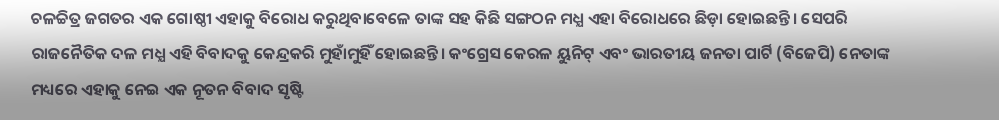ଚଳଚ୍ଚିତ୍ର ଜଗତର ଏକ ଗୋଷ୍ଠୀ ଏହାକୁ ବିରୋଧ କରୁଥିବାବେଳେ ତାଙ୍କ ସହ କିଛି ସଙ୍ଗଠନ ମଧ୍ଯ ଏହା ବିରୋଧରେ ଛିଡ଼ା ହୋଇଛନ୍ତି। ସେପରି ରାଜନୈତିକ ଦଳ ମଧ୍ଯ ଏହି ବିବାଦକୁ କେନ୍ଦ୍ରକରି ମୁହାଁମୁହିଁ ହୋଇଛନ୍ତି। କଂଗ୍ରେସ କେରଳ ୟୁନିଟ୍ ଏବଂ ଭାରତୀୟ ଜନତା ପାର୍ଟି (ବିଜେପି) ନେତାଙ୍କ ମଧ୍ୟରେ ଏହାକୁ ନେଇ ଏକ ନୂତନ ବିବାଦ ସୃଷ୍ଟି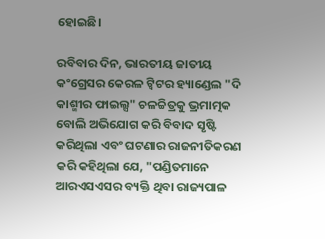ହୋଇଛି।

ରବିବାର ଦିନ, ଭାରତୀୟ ଜାତୀୟ କଂଗ୍ରେସର କେରଳ ଟ୍ୱିଟର ହ୍ୟାଣ୍ଡେଲ "ଦି କାଶ୍ମୀର ଫାଇଲ୍ସ" ଚଳଚ୍ଚିତ୍ରକୁ ଭ୍ରମାତ୍ମକ ବୋଲି ଅଭିଯୋଗ କରି ବିବାଦ ସୃଷ୍ଟି କରିଥିଲା ଏବଂ ଘଟଣାର ରାଜନୀତିକରଣ କରି କହିଥିଲା ଯେ, "ପଣ୍ଡିତମାନେ ଆରଏସଏସର ବ୍ୟକ୍ତି ଥିବା ରାଜ୍ୟପାଳ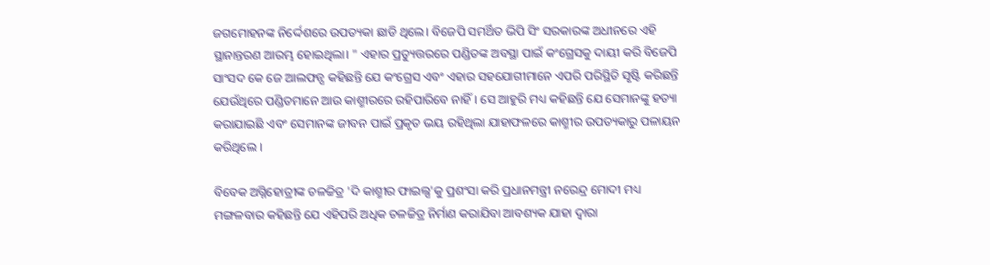ଜଗମୋହନଙ୍କ ନିର୍ଦ୍ଦେଶରେ ଉପତ୍ୟକା ଛାଡି ଥିଲେ। ବିଜେପି ସମର୍ଥିତ ଭିପି ସିଂ ସରକାରଙ୍କ ଅଧୀନରେ ଏହି ସ୍ଥାନାନ୍ତରଣ ଆରମ୍ଭ ହୋଇଥିଲା। " ଏହାର ପ୍ରତ୍ୟୁତ୍ତରରେ ପଣ୍ଡିତଙ୍କ ଅବସ୍ଥା ପାଇଁ କଂଗ୍ରେସକୁ ଦାୟୀ କରି ବିଜେପି ସାଂସଦ କେ ଜେ ଆଲଫନ୍ସ କହିଛନ୍ତି ଯେ କଂଗ୍ରେସ ଏବଂ ଏହାର ସହଯୋଗୀମାନେ ଏପରି ପରିସ୍ଥିତି ସୃଷ୍ଟି କରିଛନ୍ତି ଯେଉଁଥିରେ ପଣ୍ଡିତମାନେ ଆଉ କାଶ୍ମୀରରେ ରହିପାରିବେ ନାହିଁ। ସେ ଆହୁରି ମଧ୍ୟ କହିଛନ୍ତି ଯେ ସେମାନଙ୍କୁ ହତ୍ୟା କରାଯାଇଛି ଏବଂ ସେମାନଙ୍କ ଜୀବନ ପାଇଁ ପ୍ରକୃତ ଭୟ ରହିଥିଲା ଯାହାଫଳରେ କାଶ୍ମୀର ଉପତ୍ୟକାରୁ ପଳାୟନ କରିଥିଲେ ।

ବିବେକ ଅଗ୍ନିହୋତ୍ରୀଙ୍କ ଚଳଚ୍ଚିତ୍ର 'ଦି କାଶ୍ମୀର ଫାଇଲ୍ସ'କୁ ପ୍ରଶଂସା କରି ପ୍ରଧାନମନ୍ତ୍ରୀ ନରେନ୍ଦ୍ର ମୋଦୀ ମଧ୍ୟ ମଙ୍ଗଳବାର କହିଛନ୍ତି ଯେ ଏହିପରି ଅଧିକ ଚଳଚ୍ଚିତ୍ର ନିର୍ମାଣ କରାଯିବା ଆବଶ୍ୟକ ଯାହା ଦ୍ୱାରା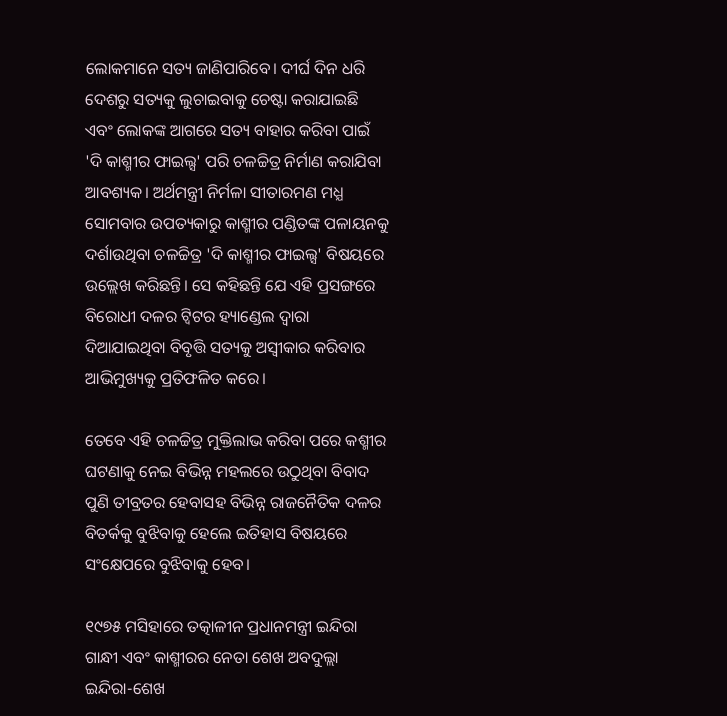ଲୋକମାନେ ସତ୍ୟ ଜାଣିପାରିବେ। ଦୀର୍ଘ ଦିନ ଧରି ଦେଶରୁ ସତ୍ୟକୁ ଲୁଚାଇବାକୁ ଚେଷ୍ଟା କରାଯାଇଛି ଏବଂ ଲୋକଙ୍କ ଆଗରେ ସତ୍ୟ ବାହାର କରିବା ପାଇଁ 'ଦି କାଶ୍ମୀର ଫାଇଲ୍ସ' ପରି ଚଳଚ୍ଚିତ୍ର ନିର୍ମାଣ କରାଯିବା ଆବଶ୍ୟକ। ଅର୍ଥମନ୍ତ୍ରୀ ନିର୍ମଳା ସୀତାରମଣ ମଧ୍ଯ ସୋମବାର ଉପତ୍ୟକାରୁ କାଶ୍ମୀର ପଣ୍ଡିତଙ୍କ ପଳାୟନକୁ ଦର୍ଶାଉଥିବା ଚଳଚ୍ଚିତ୍ର 'ଦି କାଶ୍ମୀର ଫାଇଲ୍ସ' ବିଷୟରେ ଉଲ୍ଲେଖ କରିଛନ୍ତି। ସେ କହିଛନ୍ତି ଯେ ଏହି ପ୍ରସଙ୍ଗରେ ବିରୋଧୀ ଦଳର ଟ୍ୱିଟର ହ୍ୟାଣ୍ଡେଲ ଦ୍ୱାରା ଦିଆଯାଇଥିବା ବିବୃତ୍ତି ସତ୍ୟକୁ ଅସ୍ୱୀକାର କରିବାର ଆଭିମୁଖ୍ୟକୁ ପ୍ରତିଫଳିତ କରେ।

ତେବେ ଏହି ଚଳଚ୍ଚିତ୍ର ମୁକ୍ତିଲାଭ କରିବା ପରେ କଶ୍ମୀର ଘଟଣାକୁ ନେଇ ବିଭିନ୍ନ ମହଲରେ ଉଠୁଥିବା ବିବାଦ ପୁଣି ତୀବ୍ରତର ହେବାସହ ବିଭିନ୍ନ ରାଜନୈତିକ ଦଳର ବିତର୍କକୁ ବୁଝିବାକୁ ହେଲେ ଇତିହାସ ବିଷୟରେ ସଂକ୍ଷେପରେ ବୁଝିବାକୁ ହେବ।

୧୯୭୫ ମସିହାରେ ତତ୍କାଳୀନ ପ୍ରଧାନମନ୍ତ୍ରୀ ଇନ୍ଦିରା ଗାନ୍ଧୀ ଏବଂ କାଶ୍ମୀରର ନେତା ଶେଖ ଅବଦୁଲ୍ଲା ଇନ୍ଦିରା-ଶେଖ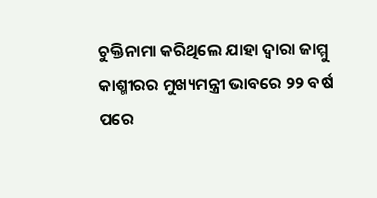ଚୁକ୍ତିନାମା କରିଥିଲେ ଯାହା ଦ୍ଵାରା ଜାମ୍ମୁ କାଶ୍ମୀରର ମୁଖ୍ୟମନ୍ତ୍ରୀ ଭାବରେ ୨୨ ବର୍ଷ ପରେ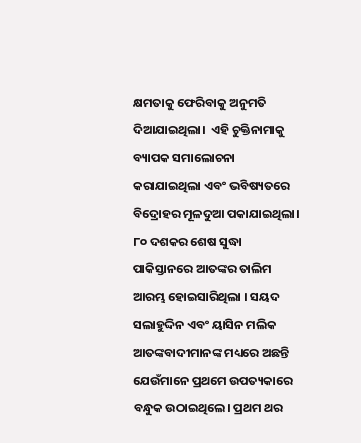କ୍ଷମତାକୁ ଫେରିବାକୁ ଅନୁମତି ଦିଆଯାଇଥିଲା।  ଏହି ଚୁକ୍ତିନାମାକୁ ବ୍ୟାପକ ସମାଲୋଚନା କରାଯାଇଥିଲା ଏବଂ ଭବିଷ୍ୟତରେ ବିଦ୍ରୋହର ମୂଳଦୁଆ ପକାଯାଇଥିଲା। ୮୦ ଦଶକର ଶେଷ ସୁଦ୍ଧା ପାକିସ୍ତାନରେ ଆତଙ୍କର ତାଲିମ ଆରମ୍ଭ ହୋଇସାରିଥିଲା । ସୟଦ ସଲାହୁଦ୍ଦିନ ଏବଂ ୟାସିନ ମଲିକ ଆତଙ୍କବାଦୀମାନଙ୍କ ମଧ୍ୟରେ ଅଛନ୍ତି ଯେଉଁମାନେ ପ୍ରଥମେ ଉପତ୍ୟକାରେ ବନ୍ଧୁକ ଉଠାଇଥିଲେ। ପ୍ରଥମ ଥର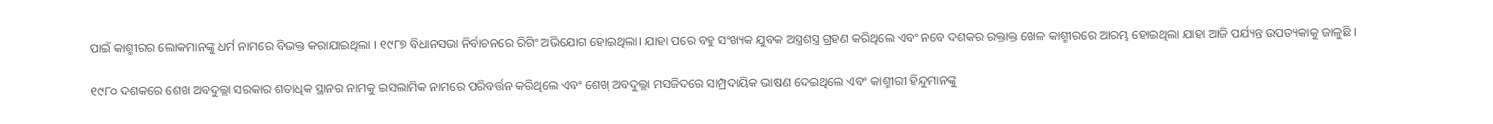ପାଇଁ କାଶ୍ମୀରର ଲୋକମାନଙ୍କୁ ଧର୍ମ ନାମରେ ବିଭକ୍ତ କରାଯାଇଥିଲା । ୧୯୮୭ ବିଧାନସଭା ନିର୍ବାଚନରେ ରିଗିଂ ଅଭିଯୋଗ ହୋଇଥିଲା। ଯାହା ପରେ ବହୁ ସଂଖ୍ୟକ ଯୁବକ ଅସ୍ତ୍ରଶସ୍ତ୍ର ଗ୍ରହଣ କରିଥିଲେ ଏବଂ ନବେ ଦଶକର ରକ୍ତାକ୍ତ ଖେଳ କାଶ୍ମୀରରେ ଆରମ୍ଭ ହୋଇଥିଲା ଯାହା ଆଜି ପର୍ଯ୍ୟନ୍ତ ଉପତ୍ୟକାକୁ ଜାଳୁଛି ।

୧୯୮୦ ଦଶକରେ ଶେଖ ଅବଦୁଲ୍ଲା ସରକାର ଶତାଧିକ ସ୍ଥାନର ନାମକୁ ଇସଲାମିକ ନାମରେ ପରିବର୍ତ୍ତନ କରିଥିଲେ ଏବଂ ଶେଖ୍ ଅବଦୁଲ୍ଲା ମସଜିଦରେ ସାମ୍ପ୍ରଦାୟିକ ଭାଷଣ ଦେଇଥିଲେ ଏବଂ କାଶ୍ମୀରୀ ହିନ୍ଦୁମାନଙ୍କୁ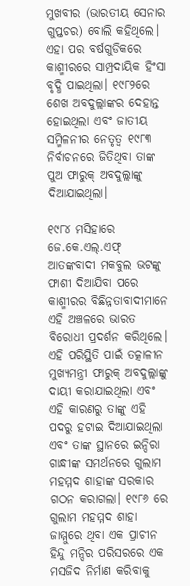ମୁଖବୀର (ଭାରତୀୟ ସେନାର ଗୁପ୍ତଚର) ବୋଲି କହିଥିଲେ। ଏହା ପର ବର୍ଷଗୁଡିକରେ କାଶ୍ମୀରରେ ସାମ୍ପ୍ରଦାୟିକ ହିଂସା ବୃଦ୍ଧି ପାଇଥିଲା। ୧୯୮୨ରେ ଶେଖ ଅବଦୁଲ୍ଲାଙ୍କର ଦେହାନ୍ତ ହୋଇଥିଲା ଏବଂ ଜାତୀୟ ସମ୍ମିଳନୀର ନେତୃତ୍ୱ ୧୯୮୩ ନିର୍ବାଚନରେ ଜିତିଥିବା ତାଙ୍କ ପୁଅ ଫାରୁକ୍ ଅବଦୁଲ୍ଲାଙ୍କୁ ଦିଆଯାଇଥିଲା।

୧୯୮୪ ମସିହାରେ ଜେ.କେ.ଏଲ୍.ଏଫ୍ ଆତଙ୍କବାଦୀ ମକବୁଲ ଭଟଙ୍କୁ ଫାଶୀ ଦିଆଯିବା ପରେ କାଶ୍ମୀରର ବିଛିନ୍ନତାବାଦୀମାନେ ଏହି ଅଞ୍ଚଳରେ ଭାରତ ବିରୋଧୀ ପ୍ରଦର୍ଶନ କରିଥିଲେ। ଏହି ପରିସ୍ଥିତି ପାଇଁ ତତ୍କାଳୀନ ମୁଖ୍ୟମନ୍ତ୍ରୀ ଫାରୁକ୍ ଅବଦୁଲ୍ଲାଙ୍କୁ ଦାୟୀ କରାଯାଇଥିଲା ଏବଂ ଏହି କାରଣରୁ ତାଙ୍କୁ ଏହି ପଦରୁ ହଟାଇ ଦିଆଯାଇଥିଲା ଏବଂ ତାଙ୍କ ସ୍ଥାନରେ ଇନ୍ଦିରା ଗାନ୍ଧୀଙ୍କ ସମର୍ଥନରେ ଗୁଲାମ ମହମ୍ମଦ ଶାହାଙ୍କ ସରକାର ଗଠନ କରାଗଲା। ୧୯୮୬ ରେ ଗୁଲାମ ମହମ୍ମଦ ଶାହା ଜାମ୍ମୁରେ ଥିବା ଏକ ପ୍ରାଚୀନ ହିନ୍ଦୁ ମନ୍ଦିର ପରିସରରେ ଏକ ମସଜିଦ ନିର୍ମାଣ କରିବାକୁ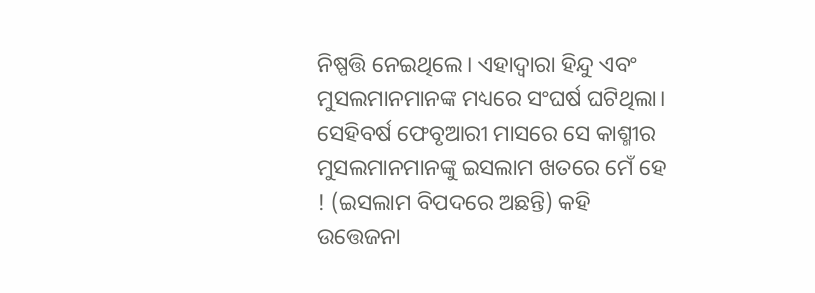ନିଷ୍ପତ୍ତି ନେଇଥିଲେ। ଏହାଦ୍ୱାରା ହିନ୍ଦୁ ଏବଂ ମୁସଲମାନମାନଙ୍କ ମଧ୍ୟରେ ସଂଘର୍ଷ ଘଟିଥିଲା। ସେହିବର୍ଷ ଫେବୃଆରୀ ମାସରେ ସେ କାଶ୍ମୀର ମୁସଲମାନମାନଙ୍କୁ ଇସଲାମ ଖତରେ ମେଁ ହେ ! (ଇସଲାମ ବିପଦରେ ଅଛନ୍ତି) କହି ଉତ୍ତେଜନା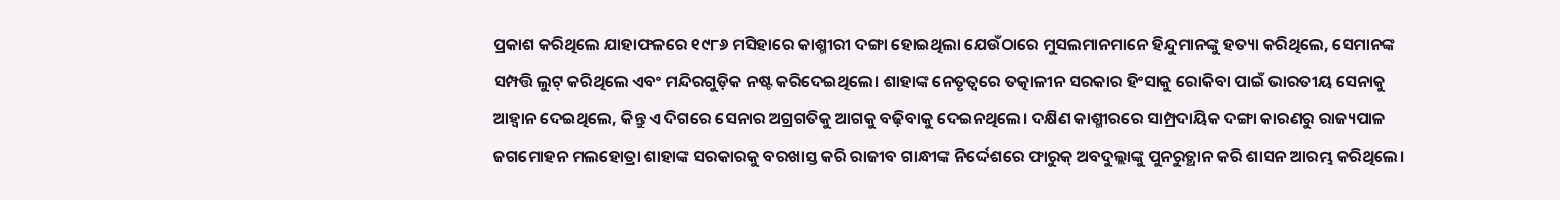ପ୍ରକାଶ କରିଥିଲେ ଯାହାଫଳରେ ୧୯୮୬ ମସିହାରେ କାଶ୍ମୀରୀ ଦଙ୍ଗା ହୋଇଥିଲା ଯେଉଁଠାରେ ମୁସଲମାନମାନେ ହିନ୍ଦୁମାନଙ୍କୁ ହତ୍ୟା କରିଥିଲେ, ସେମାନଙ୍କ ସମ୍ପତ୍ତି ଲୁଟ୍ କରିଥିଲେ ଏବଂ ମନ୍ଦିରଗୁଡ଼ିକ ନଷ୍ଟ କରିଦେଇଥିଲେ। ଶାହାଙ୍କ ନେତୃତ୍ୱରେ ତତ୍କାଳୀନ ସରକାର ହିଂସାକୁ ରୋକିବା ପାଇଁ ଭାରତୀୟ ସେନାକୁ ଆହ୍ୱାନ ଦେଇଥିଲେ, କିନ୍ତୁ ଏ ଦିଗରେ ସେନାର ଅଗ୍ରଗତିକୁ ଆଗକୁ ବଢ଼ିବାକୁ ଦେଇନଥିଲେ। ଦକ୍ଷିଣ କାଶ୍ମୀରରେ ସାମ୍ପ୍ରଦାୟିକ ଦଙ୍ଗା କାରଣରୁ ରାଜ୍ୟପାଳ ଜଗମୋହନ ମଲହୋତ୍ରା ଶାହାଙ୍କ ସରକାରକୁ ବରଖାସ୍ତ କରି ରାଜୀବ ଗାନ୍ଧୀଙ୍କ ନିର୍ଦ୍ଦେଶରେ ଫାରୁକ୍ ଅବଦୁଲ୍ଲାଙ୍କୁ ପୁନରୁତ୍ଥାନ କରି ଶାସନ ଆରମ୍ଭ କରିଥିଲେ।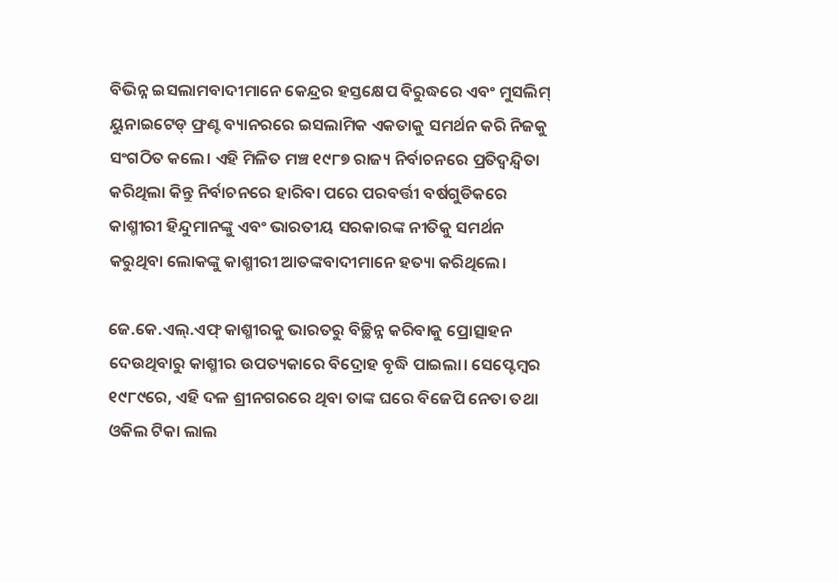ବିଭିନ୍ନ ଇସଲାମବାଦୀମାନେ କେନ୍ଦ୍ରର ହସ୍ତକ୍ଷେପ ବିରୁଦ୍ଧରେ ଏବଂ ମୁସଲିମ୍ ୟୁନାଇଟେଡ୍ ଫ୍ରଣ୍ଟ ବ୍ୟାନରରେ ଇସଲାମିକ ଏକତାକୁ ସମର୍ଥନ କରି ନିଜକୁ ସଂଗଠିତ କଲେ। ଏହି ମିଳିତ ମଞ୍ଚ ୧୯୮୭ ରାଜ୍ୟ ନିର୍ବାଚନରେ ପ୍ରତିଦ୍ୱନ୍ଦ୍ୱିତା କରିଥିଲା କିନ୍ତୁ ନିର୍ବାଚନରେ ହାରିବା ପରେ ପରବର୍ତ୍ତୀ ବର୍ଷଗୁଡିକରେ କାଶ୍ମୀରୀ ହିନ୍ଦୁମାନଙ୍କୁ ଏବଂ ଭାରତୀୟ ସରକାରଙ୍କ ନୀତିକୁ ସମର୍ଥନ କରୁଥିବା ଲୋକଙ୍କୁ କାଶ୍ମୀରୀ ଆତଙ୍କବାଦୀମାନେ ହତ୍ୟା କରିଥିଲେ।

ଜେ.କେ.ଏଲ୍.ଏଫ୍ କାଶ୍ମୀରକୁ ଭାରତରୁ ବିଚ୍ଛିନ୍ନ କରିବାକୁ ପ୍ରୋତ୍ସାହନ ଦେଉଥିବାରୁ କାଶ୍ମୀର ଉପତ୍ୟକାରେ ବିଦ୍ରୋହ ବୃଦ୍ଧି ପାଇଲା। ସେପ୍ଟେମ୍ବର ୧୯୮୯ରେ, ଏହି ଦଳ ଶ୍ରୀନଗରରେ ଥିବା ତାଙ୍କ ଘରେ ବିଜେପି ନେତା ତଥା ଓକିଲ ଟିକା ଲାଲ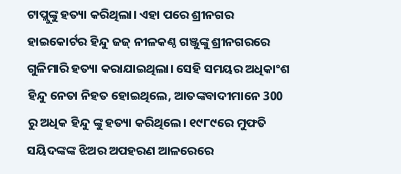ଟାପ୍ଲୁଙ୍କୁ ହତ୍ୟା କରିଥିଲା। ଏହା ପରେ ଶ୍ରୀନଗର ହାଇକୋର୍ଟର ହିନ୍ଦୁ ଜଜ୍ ନୀଳକଣ୍ଠ ଗଞ୍ଜୁଙ୍କୁ ଶ୍ରୀନଗରରେ ଗୁଳିମାରି ହତ୍ୟା କରାଯାଇଥିଲା। ସେହି ସମୟର ଅଧିକାଂଶ ହିନ୍ଦୁ ନେତା ନିହତ ହୋଇଥିଲେ, ଆତଙ୍କବାଦୀମାନେ 300 ରୁ ଅଧିକ ହିନ୍ଦୁ ଙ୍କୁ ହତ୍ୟା କରିଥିଲେ। ୧୯୮୯ରେ ମୁଫତି ସୟିଦଙ୍କଙ୍କ ଝିଅର ଅପହରଣ ଆଳରେରେ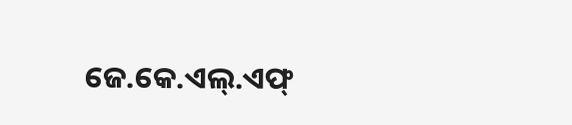ଜେ.କେ.ଏଲ୍.ଏଫ୍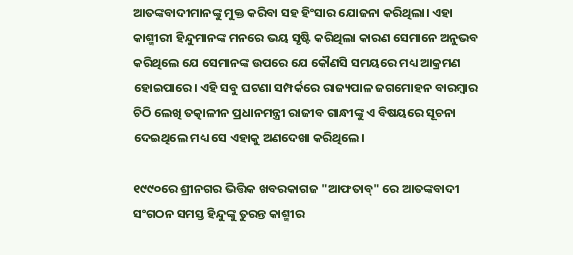ଆତଙ୍କବାଦୀମାନଙ୍କୁ ମୁକ୍ତ କରିବା ସହ ହିଂସାର ଯୋଜନା କରିଥିଲା। ଏହା କାଶ୍ମୀରୀ ହିନ୍ଦୁମାନଙ୍କ ମନରେ ଭୟ ସୃଷ୍ଟି କରିଥିଲା କାରଣ ସେମାନେ ଅନୁଭବ କରିଥିଲେ ଯେ ସେମାନଙ୍କ ଉପରେ ଯେ କୌଣସି ସମୟରେ ମଧ୍ୟ ଆକ୍ରମଣ ହୋଇପାରେ। ଏହି ସବୁ ଘଟଣା ସମ୍ପର୍କରେ ରାଜ୍ୟପାଳ ଜଗମୋହନ ବାରମ୍ବାର ଚିଠି ଲେଖି ତତ୍କାଳୀନ ପ୍ରଧାନମନ୍ତ୍ରୀ ରାଜୀବ ଗାନ୍ଧୀଙ୍କୁ ଏ ବିଷୟରେ ସୂଚନା ଦେଇଥିଲେ ମଧ୍ୟ ସେ ଏହାକୁ ଅଣଦେଖା କରିଥିଲେ।

୧୯୯୦ରେ ଶ୍ରୀନଗର ଭିତ୍ତିକ ଖବରକାଗଜ "ଆଫତାବ୍" ରେ ଆତଙ୍କବାଦୀ ସଂଗଠନ ସମସ୍ତ ହିନ୍ଦୁଙ୍କୁ ତୁରନ୍ତ କାଶ୍ମୀର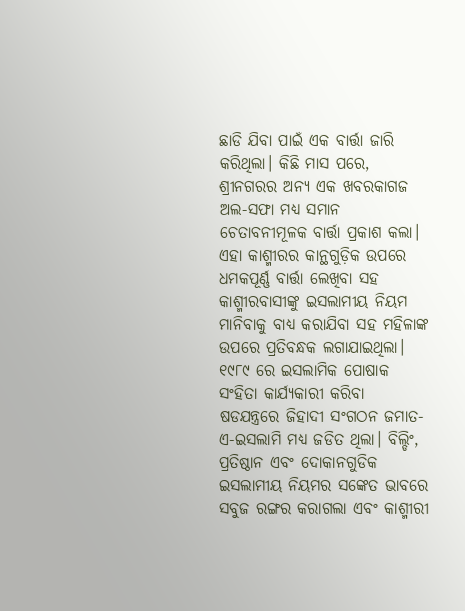ଛାଡି ଯିବା ପାଇଁ ଏକ ବାର୍ତ୍ତା ଜାରି କରିଥିଲା। କିଛି ମାସ ପରେ, ଶ୍ରୀନଗରର ଅନ୍ୟ ଏକ ଖବରକାଗଜ ଅଲ-ସଫା ମଧ୍ଯ ସମାନ ଚେତାବନୀମୂଳକ ବାର୍ତ୍ତା ପ୍ରକାଶ କଲା। ଏହା କାଶ୍ମୀରର କାନ୍ଥଗୁଡ଼ିକ ଉପରେ ଧମକପୂର୍ଣ୍ଣ ବାର୍ତ୍ତା ଲେଖିବା ସହ କାଶ୍ମୀରବାସୀଙ୍କୁ ଇସଲାମୀୟ ନିୟମ ମାନିବାକୁ ବାଧ୍ୟ କରାଯିବା ସହ ମହିଳାଙ୍କ ଉପରେ ପ୍ରତିବନ୍ଧକ ଲଗାଯାଇଥିଲା। ୧୯୮୯ ରେ ଇସଲାମିକ ପୋଷାକ ସଂହିତା କାର୍ଯ୍ୟକାରୀ କରିବା ଷଡଯନ୍ତ୍ରରେ ଜିହାଦୀ ସଂଗଠନ ଜମାତ-ଏ-ଇସଲାମି ମଧ୍ୟ ଜଡିତ ଥିଲା। ବିଲ୍ଡିଂ, ପ୍ରତିଷ୍ଠାନ ଏବଂ ଦୋକାନଗୁଡିକ ଇସଲାମୀୟ ନିୟମର ସଙ୍କେତ ଭାବରେ ସବୁଜ ରଙ୍ଗର କରାଗଲା ଏବଂ କାଶ୍ମୀରୀ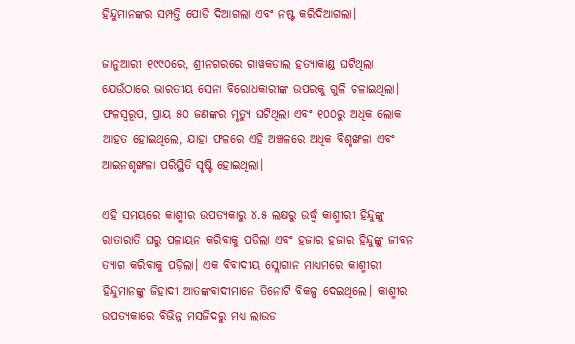ହିନ୍ଦୁମାନଙ୍କର ସମ୍ପତ୍ତି ପୋଡି ଦିଆଗଲା ଏବଂ ନଷ୍ଟ କରିଦିଆଗଲା।

ଜାନୁଆରୀ ୧୯୯୦ରେ, ଶ୍ରୀନଗରରେ ଗାୱକଡାଲ ହତ୍ୟାକାଣ୍ଡ ଘଟିଥିଲା ଯେଉଁଠାରେ ଭାରତୀୟ ସେନା ବିରୋଧକାରୀଙ୍କ ଉପରକୁ ଗୁଳି ଚଳାଇଥିଲା। ଫଳସ୍ୱରୂପ, ପ୍ରାୟ ୫୦ ଜଣଙ୍କର ମୃତ୍ୟୁ ଘଟିଥିଲା ଏବଂ ୧୦୦ରୁ ଅଧିକ ଲୋକ ଆହତ ହୋଇଥିଲେ, ଯାହା ଫଳରେ ଏହି ଅଞ୍ଚଳରେ ଅଧିକ ବିଶୃଙ୍ଖଳା ଏବଂ ଆଇନଶୃଙ୍ଖଳା ପରିସ୍ଥିତି ସୃଷ୍ଟି ହୋଇଥିଲା।

ଏହି ସମୟରେ କାଶ୍ମୀର ଉପତ୍ୟକାରୁ ୪.୫ ଲକ୍ଷରୁ ଉର୍ଦ୍ଧ୍ବ କାଶ୍ମୀରୀ ହିନ୍ଦୁଙ୍କୁ ରାତାରାତି ଘରୁ ପଳାୟନ କରିବାକୁ ପଡିଲା ଏବଂ ହଜାର ହଜାର ହିନ୍ଦୁଙ୍କୁ ଜୀବନ ତ୍ୟାଗ କରିବାକୁ ପଡ଼ିଲା। ଏକ ବିବାଦୀୟ ସ୍ଲୋଗାନ ମାଧ୍ଯମରେ କାଶ୍ମୀରୀ ହିନ୍ଦୁମାନଙ୍କୁ ଜିହାଦୀ ଆତଙ୍କବାଦୀମାନେ ତିନୋଟି ବିକଳ୍ପ ଦେଇଥିଲେ। କାଶ୍ମୀର ଉପତ୍ୟକାରେ ବିଭିନ୍ନ ମସଜିଦରୁ ମଧ୍ଯ ଲାଉଡ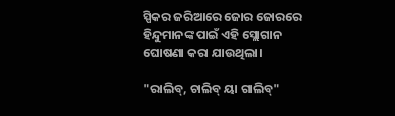ସ୍ପିକର ଜରିଆରେ ଜୋର ଜୋରରେ ହିନ୍ଦୁମାନଙ୍କ ପାଇଁ ଏହି ସ୍ଲୋଗାନ ଘୋଷଣା କରା ଯାଉଥିଲା।

"ରାଲିବ୍, ଚାଲିବ୍ ୟା ଗାଲିବ୍"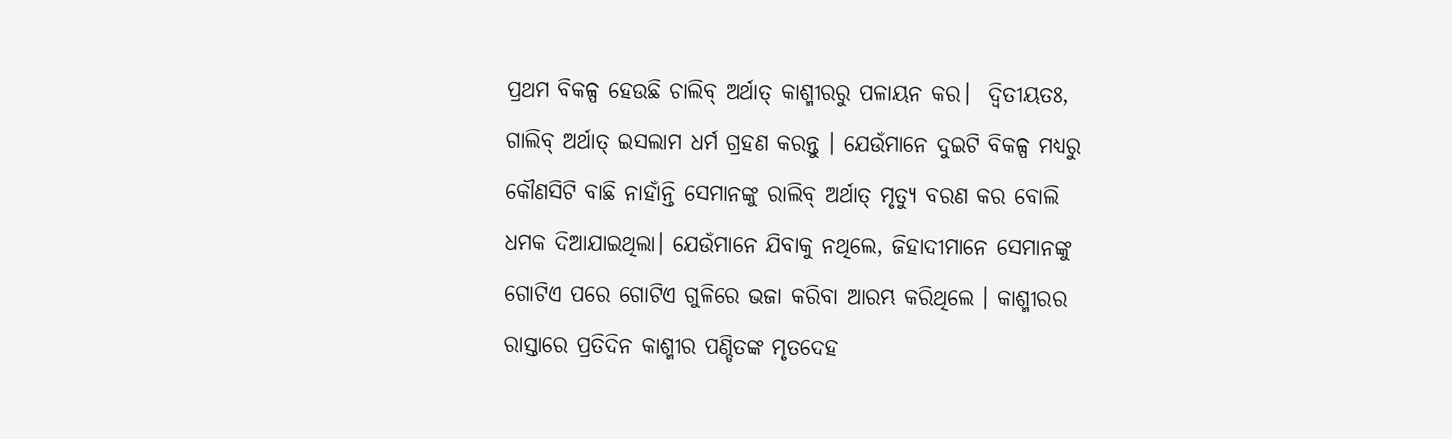ପ୍ରଥମ ବିକଳ୍ପ ହେଉଛି ଚାଲିବ୍ ଅର୍ଥାତ୍ କାଶ୍ମୀରରୁ ପଳାୟନ କର।  ଦ୍ୱିତୀୟତଃ, ଗାଲିବ୍ ଅର୍ଥାତ୍ ଇସଲାମ ଧର୍ମ ଗ୍ରହଣ କରନ୍ତୁ । ଯେଉଁମାନେ ଦୁଇଟି ବିକଳ୍ପ ମଧ୍ୟରୁ କୌଣସିଟି ବାଛି ନାହାଁନ୍ତି ସେମାନଙ୍କୁ ରାଲିବ୍ ଅର୍ଥାତ୍ ମୃତ୍ୟୁ ବରଣ କର ବୋଲି ଧମକ ଦିଆଯାଇଥିଲା। ଯେଉଁମାନେ ଯିବାକୁ ନଥିଲେ, ଜିହାଦୀମାନେ ସେମାନଙ୍କୁ ଗୋଟିଏ ପରେ ଗୋଟିଏ ଗୁଳିରେ ଭଜା କରିବା ଆରମ୍ଭ କରିଥିଲେ । କାଶ୍ମୀରର ରାସ୍ତାରେ ପ୍ରତିଦିନ କାଶ୍ମୀର ପଣ୍ଡିତଙ୍କ ମୃତଦେହ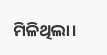ମିଳିଥିଲା।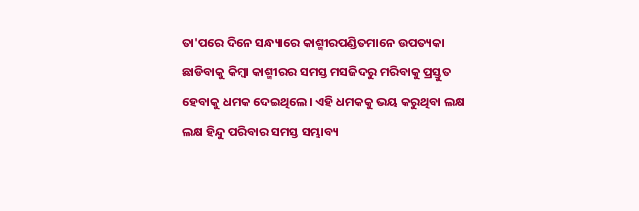ତା'ପରେ ଦିନେ ସନ୍ଧ୍ୟାରେ କାଶ୍ମୀରପଣ୍ଡିତମାନେ ଉପତ୍ୟକା ଛାଡିବାକୁ କିମ୍ବା କାଶ୍ମୀରର ସମସ୍ତ ମସଜିଦରୁ ମରିବାକୁ ପ୍ରସ୍ତୁତ ହେବାକୁ ଧମକ ଦେଇଥିଲେ। ଏହି ଧମକକୁ ଭୟ କରୁଥିବା ଲକ୍ଷ ଲକ୍ଷ ହିନ୍ଦୁ ପରିବାର ସମସ୍ତ ସମ୍ଭାବ୍ୟ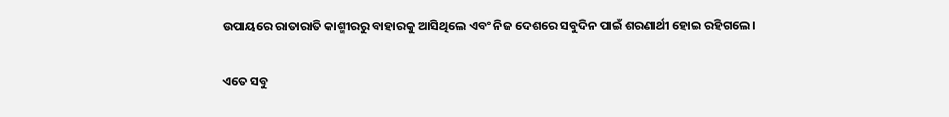ଉପାୟରେ ରାତାରାତି କାଶ୍ମୀରରୁ ବାହାରକୁ ଆସିଥିଲେ ଏବଂ ନିଜ ଦେଶରେ ସବୁଦିନ ପାଇଁ ଶରଣାର୍ଥୀ ହୋଇ ରହିଗଲେ।

ଏତେ ସବୁ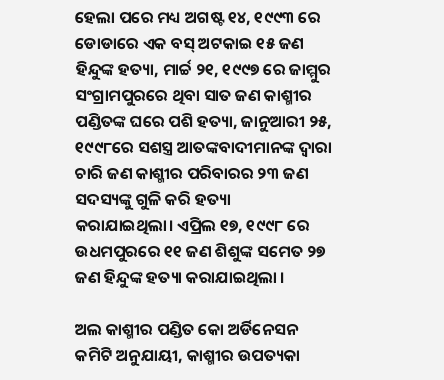ହେଲା ପରେ ମଧ୍ୟ ଅଗଷ୍ଟ ୧୪, ୧୯୯୩ ରେ ଡୋଡାରେ ଏକ ବସ୍ ଅଟକାଇ ୧୫ ଜଣ ହିନ୍ଦୁଙ୍କ ହତ୍ୟା, ମାର୍ଚ୍ଚ ୨୧, ୧୯୯୭ ରେ ଜାମ୍ମୁର ସଂଗ୍ରାମପୁରରେ ଥିବା ସାତ ଜଣ କାଶ୍ମୀର ପଣ୍ଡିତଙ୍କ ଘରେ ପଶି ହତ୍ୟା, ଜାନୁଆରୀ ୨୫, ୧୯୯୮ରେ ସଶସ୍ତ୍ର ଆତଙ୍କବାଦୀମାନଙ୍କ ଦ୍ଵାରା ଚାରି ଜଣ କାଶ୍ମୀର ପରିବାରର ୨୩ ଜଣ ସଦସ୍ୟଙ୍କୁ ଗୁଳି କରି ହତ୍ୟା କରାଯାଇଥିଲା। ଏପ୍ରିଲ ୧୭, ୧୯୯୮ ରେ ଉଧମପୁରରେ ୧୧ ଜଣ ଶିଶୁଙ୍କ ସମେତ ୨୭ ଜଣ ହିନ୍ଦୁଙ୍କ ହତ୍ୟା କରାଯାଇଥିଲା ।

ଅଲ କାଶ୍ମୀର ପଣ୍ଡିତ କୋ ଅର୍ଡିନେସନ କମିଟି ଅନୁଯାୟୀ, କାଶ୍ମୀର ଉପତ୍ୟକା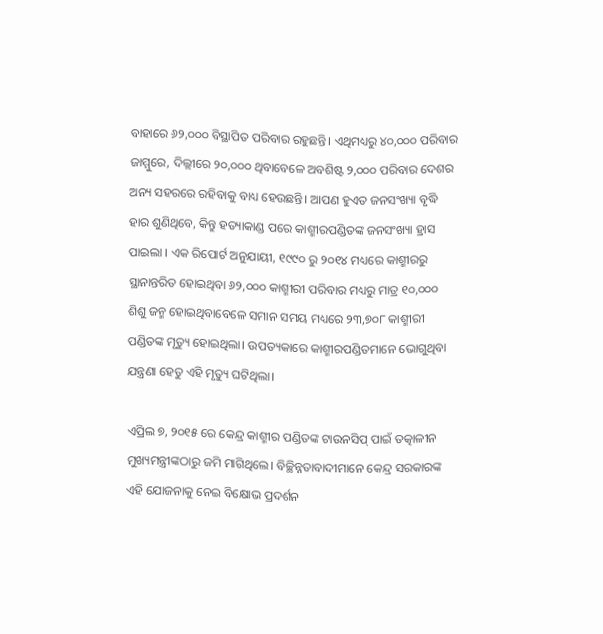ବାହାରେ ୬୨,୦୦୦ ବିସ୍ଥାପିତ ପରିବାର ରହୁଛନ୍ତି। ଏଥିମଧ୍ୟରୁ ୪୦,୦୦୦ ପରିବାର ଜାମ୍ମୁରେ, ଦିଲ୍ଲୀରେ ୨୦,୦୦୦ ଥିବାବେଳେ ଅବଶିଷ୍ଟ ୨,୦୦୦ ପରିବାର ଦେଶର ଅନ୍ୟ ସହରରେ ରହିବାକୁ ବାଧ୍ୟ ହେଉଛନ୍ତି। ଆପଣ ହୁଏତ ଜନସଂଖ୍ୟା ବୃଦ୍ଧି ହାର ଶୁଣିଥିବେ, କିନ୍ତୁ ହତ୍ୟାକାଣ୍ଡ ପରେ କାଶ୍ମୀରପଣ୍ଡିତଙ୍କ ଜନସଂଖ୍ୟା ହ୍ରାସ ପାଇଲା । ଏକ ରିପୋର୍ଟ ଅନୁଯାୟୀ, ୧୯୯୦ ରୁ ୨୦୧୪ ମଧ୍ୟରେ କାଶ୍ମୀରରୁ ସ୍ଥାନାନ୍ତରିତ ହୋଇଥିବା ୬୨,୦୦୦ କାଶ୍ମୀରୀ ପରିବାର ମଧ୍ୟରୁ ମାତ୍ର ୧୦,୦୦୦ ଶିଶୁ ଜନ୍ମ ହୋଇଥିବାବେଳେ ସମାନ ସମୟ ମଧ୍ୟରେ ୨୩,୭୦୮ କାଶ୍ମୀରୀ ପଣ୍ଡିତଙ୍କ ମୃତ୍ୟୁ ହୋଇଥିଲା। ଉପତ୍ୟକାରେ କାଶ୍ମୀରପଣ୍ଡିତମାନେ ଭୋଗୁଥିବା ଯନ୍ତ୍ରଣା ହେତୁ ଏହି ମୃତ୍ୟୁ ଘଟିଥିଲା।

ଏପ୍ରିଲ ୭, ୨୦୧୫ ରେ କେନ୍ଦ୍ର କାଶ୍ମୀର ପଣ୍ଡିତଙ୍କ ଟାଉନସିପ୍ ପାଇଁ ତତ୍କାଳୀନ ମୁଖ୍ୟମନ୍ତ୍ରୀଙ୍କଠାରୁ ଜମି ମାଗିଥିଲେ। ବିଚ୍ଛିନ୍ନତାବାଦୀମାନେ କେନ୍ଦ୍ର ସରକାରଙ୍କ ଏହି ଯୋଜନାକୁ ନେଇ ବିକ୍ଷୋଭ ପ୍ରଦର୍ଶନ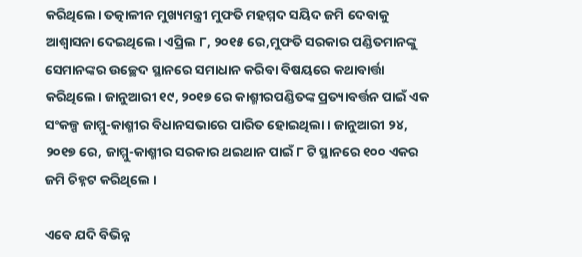କରିଥିଲେ। ତତ୍କାଳୀନ ମୁଖ୍ୟମନ୍ତ୍ରୀ ମୁଫତି ମହମ୍ମଦ ସୟିଦ ଜମି ଦେବାକୁ ଆଶ୍ୱାସନା ଦେଇଥିଲେ। ଏପ୍ରିଲ ୮, ୨୦୧୫ ରେ,ମୁଫତି ସରକାର ପଣ୍ଡିତମାନଙ୍କୁ ସେମାନଙ୍କର ଉଚ୍ଛେଦ ସ୍ଥାନରେ ସମାଧାନ କରିବା ବିଷୟରେ କଥାବାର୍ତ୍ତା କରିଥିଲେ। ଜାନୁଆରୀ ୧୯, ୨୦୧୭ ରେ କାଶ୍ମୀରପଣ୍ଡିତଙ୍କ ପ୍ରତ୍ୟାବର୍ତ୍ତନ ପାଇଁ ଏକ ସଂକଳ୍ପ ଜାମ୍ମୁ-କାଶ୍ମୀର ବିଧାନସଭାରେ ପାରିତ ହୋଇଥିଲା । ଜାନୁଆରୀ ୨୪, ୨୦୧୭ ରେ, ଜାମ୍ମୁ-କାଶ୍ମୀର ସରକାର ଥଇଥାନ ପାଇଁ ୮ ଟି ସ୍ଥାନରେ ୧୦୦ ଏକର ଜମି ଚିହ୍ନଟ କରିଥିଲେ ।

ଏବେ ଯଦି ବିଭିନ୍ନ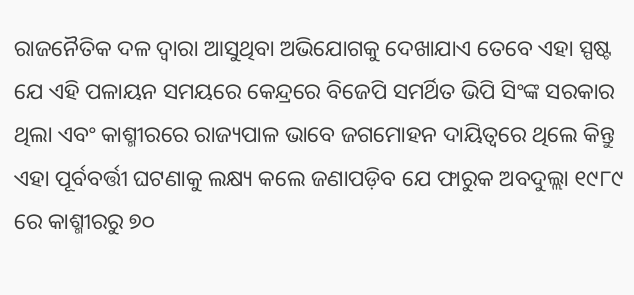ରାଜନୈତିକ ଦଳ ଦ୍ବାରା ଆସୁଥିବା ଅଭିଯୋଗକୁ ଦେଖାଯାଏ ତେବେ ଏହା ସ୍ପଷ୍ଟ  ଯେ ଏହି ପଳାୟନ ସମୟରେ କେନ୍ଦ୍ରରେ ବିଜେପି ସମର୍ଥିତ ଭିପି ସିଂଙ୍କ ସରକାର ଥିଲା ଏବଂ କାଶ୍ମୀରରେ ରାଜ୍ୟପାଳ ଭାବେ ଜଗମୋହନ ଦାୟିତ୍ୱରେ ଥିଲେ କିନ୍ତୁ ଏହା ପୂର୍ବବର୍ତ୍ତୀ ଘଟଣାକୁ ଲକ୍ଷ୍ୟ କଲେ ଜଣାପଡ଼ିବ ଯେ ଫାରୁକ ଅବଦୁଲ୍ଲା ୧୯୮୯ ରେ କାଶ୍ମୀରରୁ ୭୦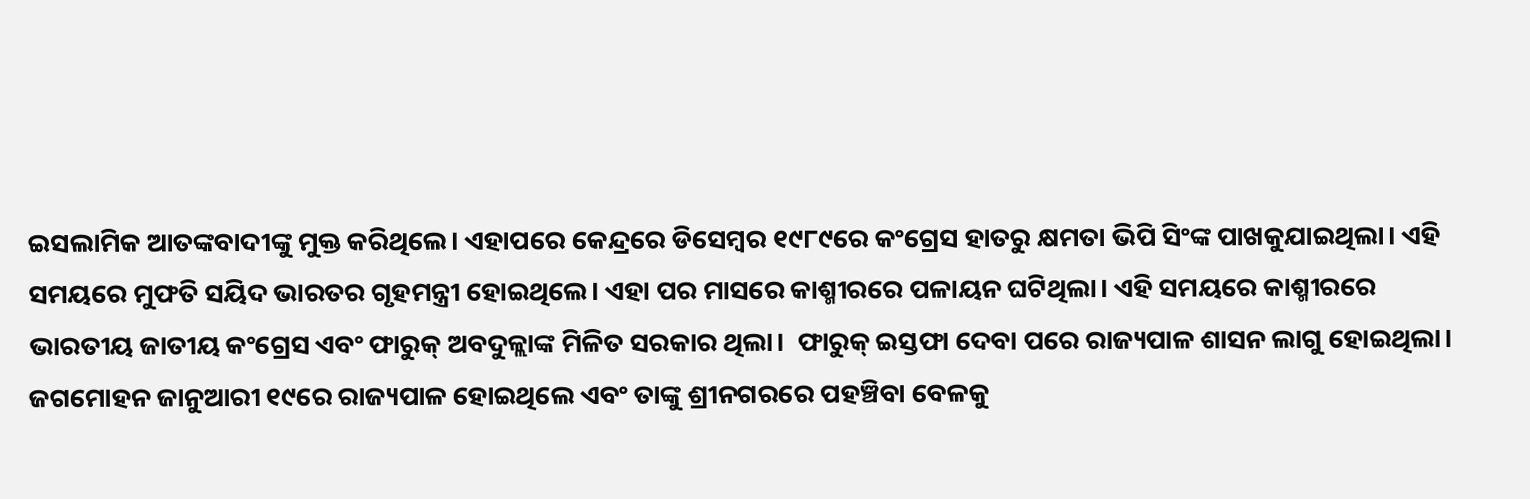ଇସଲାମିକ ଆତଙ୍କବାଦୀଙ୍କୁ ମୁକ୍ତ କରିଥିଲେ। ଏହାପରେ କେନ୍ଦ୍ରରେ ଡିସେମ୍ବର ୧୯୮୯ରେ କଂଗ୍ରେସ ହାତରୁ କ୍ଷମତା ଭିପି ସିଂଙ୍କ ପାଖକୁଯାଇଥିଲା। ଏହି ସମୟରେ ମୁଫତି ସୟିଦ ଭାରତର ଗୃହମନ୍ତ୍ରୀ ହୋଇଥିଲେ। ଏହା ପର ମାସରେ କାଶ୍ମୀରରେ ପଳାୟନ ଘଟିଥିଲା। ଏହି ସମୟରେ କାଶ୍ମୀରରେ ଭାରତୀୟ ଜାତୀୟ କଂଗ୍ରେସ ଏବଂ ଫାରୁକ୍ ଅବଦୁଳ୍ଲାଙ୍କ ମିଳିତ ସରକାର ଥିଲା।  ଫାରୁକ୍ ଇସ୍ତଫା ଦେବା ପରେ ରାଜ୍ୟପାଳ ଶାସନ ଲାଗୁ ହୋଇଥିଲା। ଜଗମୋହନ ଜାନୁଆରୀ ୧୯ରେ ରାଜ୍ୟପାଳ ହୋଇଥିଲେ ଏବଂ ତାଙ୍କୁ ଶ୍ରୀନଗରରେ ପହଞ୍ଚିବା ବେଳକୁ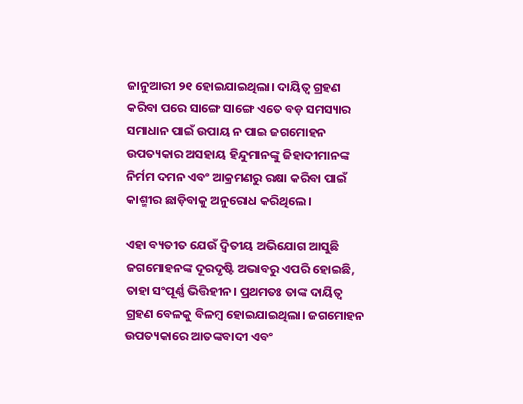ଜାନୁଆରୀ ୨୧ ହୋଇଯାଇଥିଲା। ଦାୟିତ୍ବ ଗ୍ରହଣ କରିବା ପରେ ସାଙ୍ଗେ ସାଙ୍ଗେ ଏତେ ବଡ଼ ସମସ୍ୟାର ସମାଧାନ ପାଇଁ ଉପାୟ ନ ପାଇ ଜଗମୋହନ ଉପତ୍ୟକାର ଅସହାୟ ହିନ୍ଦୁମାନଙ୍କୁ ଜିହାଦୀମାନଙ୍କ ନିର୍ମମ ଦମନ ଏବଂ ଆକ୍ରମଣରୁ ରକ୍ଷା କରିବା ପାଇଁ କାଶ୍ମୀର ଛାଡ଼ିବାକୁ ଅନୁରୋଧ କରିଥିଲେ।

ଏହା ବ୍ୟତୀତ ଯେଉଁ ଦ୍ଵିତୀୟ ଅଭିଯୋଗ ଆସୁଛି ଜଗମୋହନଙ୍କ ଦୂରଦୃଷ୍ଟି ଅଭାବରୁ ଏପରି ହୋଇଛି, ତାହା ସଂପୂର୍ଣ୍ଣ ଭିତ୍ତିହୀନ। ପ୍ରଥମତଃ ତାଙ୍କ ଦାୟିତ୍ବ ଗ୍ରହଣ ବେଳକୁ ବିଳମ୍ୱ ହୋଇଯାଇଥିଲା। ଜଗମୋହନ ଉପତ୍ୟକାରେ ଆତଙ୍କବାଦୀ ଏବଂ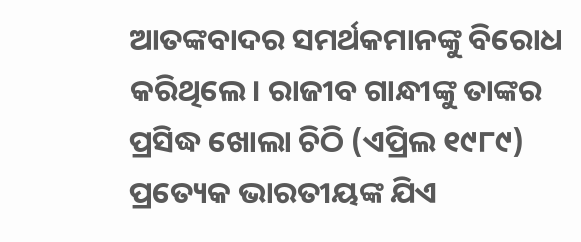ଆତଙ୍କବାଦର ସମର୍ଥକମାନଙ୍କୁ ବିରୋଧ କରିଥିଲେ। ରାଜୀବ ଗାନ୍ଧୀଙ୍କୁ ତାଙ୍କର ପ୍ରସିଦ୍ଧ ଖୋଲା ଚିଠି (ଏପ୍ରିଲ ୧୯୮୯) ପ୍ରତ୍ୟେକ ଭାରତୀୟଙ୍କ ଯିଏ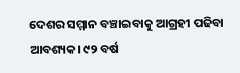ଦେଶର ସମ୍ମାନ ବଞ୍ଚାଇବାକୁ ଆଗ୍ରହୀ ପଢିବା ଆବଶ୍ୟକ। ୯୨ ବର୍ଷ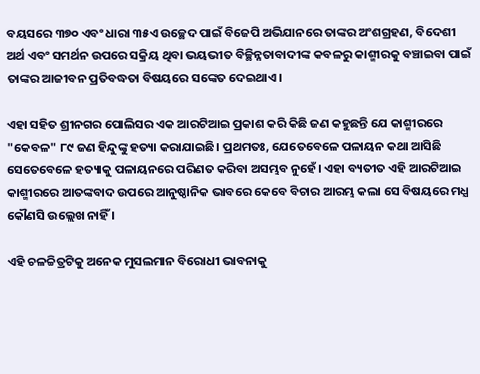ବୟସରେ ୩୭୦ ଏବଂ ଧାରା ୩୫ଏ ଉଚ୍ଛେଦ ପାଇଁ ବିଜେପି ଅଭିଯାନରେ ତାଙ୍କର ଅଂଶଗ୍ରହଣ, ବିଦେଶୀ ଅର୍ଥ ଏବଂ ସମର୍ଥନ ଉପରେ ସକ୍ରିୟ ଥିବା ଭୟଭୀତ ବିଚ୍ଛିନ୍ନତାବାଦୀଙ୍କ କବଳରୁ କାଶ୍ମୀରକୁ ବଞ୍ଚାଇବା ପାଇଁ ତାଙ୍କର ଆଜୀବନ ପ୍ରତିବଦ୍ଧତା ବିଷୟରେ ସଙ୍କେତ ଦେଇଥାଏ।

ଏହା ସହିତ ଶ୍ରୀନଗର ପୋଲିସର ଏକ ଆରଟିଆଇ ପ୍ରକାଶ କରି କିଛି ଜଣ କହୁଛନ୍ତି ଯେ କାଶ୍ମୀରରେ "କେବଳ" ୮୯ ଜଣ ହିନ୍ଦୁଙ୍କୁ ହତ୍ୟା କରାଯାଇଛି। ପ୍ରଥମତଃ, ଯେତେବେଳେ ପଳାୟନ କଥା ଆସିଛି ସେତେବେଳେ ହତ୍ୟାକୁ ପଳାୟନରେ ପରିଣତ କରିବା ଅସମ୍ଭବ ନୁହେଁ। ଏହା ବ୍ୟତୀତ ଏହି ଆରଟିଆଇ କାଶ୍ମୀରରେ ଆତଙ୍କବାଦ ଉପରେ ଆନୁଷ୍ଠାନିକ ଭାବରେ କେବେ ବିଚାର ଆରମ୍ଭ କଲା ସେ ବିଷୟରେ ମଧ୍ଯ କୌଣସି ଉଲ୍ଲେଖ ନାହିଁ ।

ଏହି ଚଳଚ୍ଚିତ୍ରଟିକୁ ଅନେକ ମୁସଲମାନ ବିରୋଧୀ ଭାବନାକୁ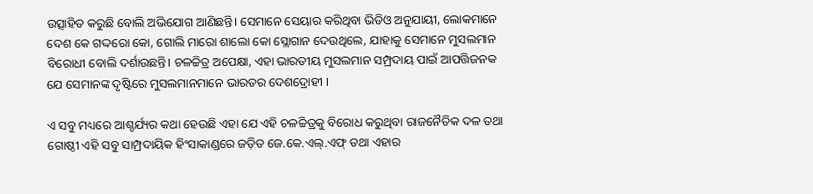ଉତ୍ସାହିତ କରୁଛି ବୋଲି ଅଭିଯୋଗ ଆଣିଛନ୍ତି। ସେମାନେ ସେୟାର କରିଥିବା ଭିଡିଓ ଅନୁଯାୟୀ, ଲୋକମାନେ ଦେଶ କେ ଗଦ୍ଦରୋ କୋ, ଗୋଲି ମାରୋ ଶାଲୋ କୋ ସ୍ଲୋଗାନ ଦେଉଥିଲେ, ଯାହାକୁ ସେମାନେ ମୁସଲମାନ ବିରୋଧୀ ବୋଲି ଦର୍ଶାଉଛନ୍ତି। ଚଳଚ୍ଚିତ୍ର ଅପେକ୍ଷା, ଏହା ଭାରତୀୟ ମୁସଲମାନ ସମ୍ପ୍ରଦାୟ ପାଇଁ ଆପତ୍ତିଜନକ ଯେ ସେମାନଙ୍କ ଦୃଷ୍ଟିରେ ମୁସଲମାନମାନେ ଭାରତର ଦେଶଦ୍ରୋହୀ ।

ଏ ସବୁ ମଧ୍ୟରେ ଆଶ୍ଚର୍ଯ୍ୟର କଥା ହେଉଛି ଏହା ଯେ ଏହି ଚଳଚ୍ଚିତ୍ରକୁ ବିରୋଧ କରୁଥିବା ରାଜନୈତିକ ଦଳ ତଥା ଗୋଷ୍ଠୀ ଏହି ସବୁ ସାମ୍ପ୍ରଦାୟିକ ହିଂସାକାଣ୍ଡରେ ଜଡ଼ିତ ଜେ.କେ.ଏଲ୍.ଏଫ୍ ତଥା ଏହାର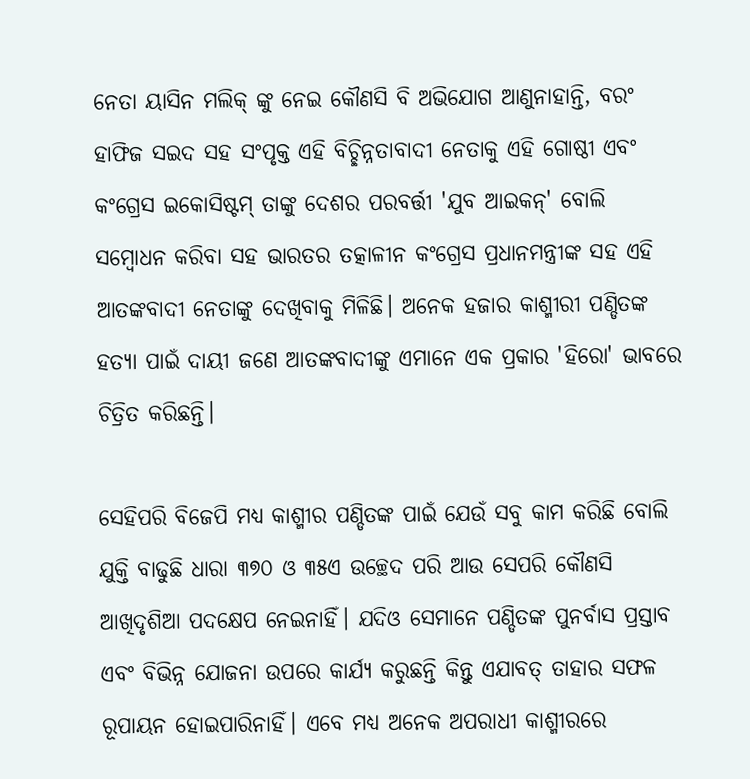ନେତା ୟାସିନ ମଲିକ୍ ଙ୍କୁ ନେଇ କୌଣସି ବି ଅଭିଯୋଗ ଆଣୁନାହାନ୍ତି, ବରଂ ହାଫିଜ ସଇଦ ସହ ସଂପୃକ୍ତ ଏହି ବିଚ୍ଛିନ୍ନତାବାଦୀ ନେତାକୁ ଏହି ଗୋଷ୍ଠୀ ଏବଂ କଂଗ୍ରେସ ଇକୋସିଷ୍ଟମ୍ ତାଙ୍କୁ ଦେଶର ପରବର୍ତ୍ତୀ 'ଯୁବ ଆଇକନ୍' ବୋଲି ସମ୍ବୋଧନ କରିବା ସହ ଭାରତର ତତ୍କାଳୀନ କଂଗ୍ରେସ ପ୍ରଧାନମନ୍ତ୍ରୀଙ୍କ ସହ ଏହି ଆତଙ୍କବାଦୀ ନେତାଙ୍କୁ ଦେଖିବାକୁ ମିଳିଛି। ଅନେକ ହଜାର କାଶ୍ମୀରୀ ପଣ୍ଡିତଙ୍କ ହତ୍ୟା ପାଇଁ ଦାୟୀ ଜଣେ ଆତଙ୍କବାଦୀଙ୍କୁ ଏମାନେ ଏକ ପ୍ରକାର 'ହିରୋ' ଭାବରେ ଚିତ୍ରିତ କରିଛନ୍ତି।

ସେହିପରି ବିଜେପି ମଧ୍ୟ କାଶ୍ମୀର ପଣ୍ଡିତଙ୍କ ପାଇଁ ଯେଉଁ ସବୁ କାମ କରିଛି ବୋଲି ଯୁକ୍ତି ବାଢୁଛି ଧାରା ୩୭୦ ଓ ୩୫ଏ ଉଚ୍ଛେଦ ପରି ଆଉ ସେପରି କୌଣସି ଆଖିଦୃଶିଆ ପଦକ୍ଷେପ ନେଇନାହିଁ। ଯଦିଓ ସେମାନେ ପଣ୍ଡିତଙ୍କ ପୁନର୍ବାସ ପ୍ରସ୍ତାବ ଏବଂ ବିଭିନ୍ନ ଯୋଜନା ଉପରେ କାର୍ଯ୍ୟ କରୁଛନ୍ତି କିନ୍ତୁ ଏଯାବତ୍ ତାହାର ସଫଳ ରୂପାୟନ ହୋଇପାରିନାହିଁ। ଏବେ ମଧ୍ୟ ଅନେକ ଅପରାଧୀ କାଶ୍ମୀରରେ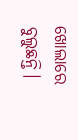ଖୋଲାରେ ବୁଲୁଛନ୍ତି।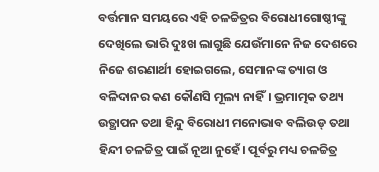ବର୍ତ୍ତମାନ ସମୟରେ ଏହି ଚଳଚ୍ଚିତ୍ରର ବିରୋଧୀଗୋଷ୍ଠୀଙ୍କୁ ଦେଖିଲେ ଭାରି ଦୁଃଖ ଲାଗୁଛି ଯେଉଁମାନେ ନିଜ ଦେଶରେ ନିଜେ ଶରଣାର୍ଥୀ ହୋଇଗଲେ, ସେମାନଙ୍କ ତ୍ୟାଗ ଓ ବଳିଦାନର କଣ କୌଣସି ମୂଲ୍ୟ ନାହିଁ। ଭ୍ରମାତ୍ମକ ତଥ୍ୟ ଉତ୍ଥାପନ ତଥା ହିନ୍ଦୁ ବିରୋଧୀ ମନୋଭାବ ବଲିଉଡ୍ ତଥା ହିନ୍ଦୀ ଚଳଚ୍ଚିତ୍ର ପାଇଁ ନୂଆ ନୁହେଁ। ପୂର୍ବରୁ ମଧ୍ୟ ଚଳଚ୍ଚିତ୍ର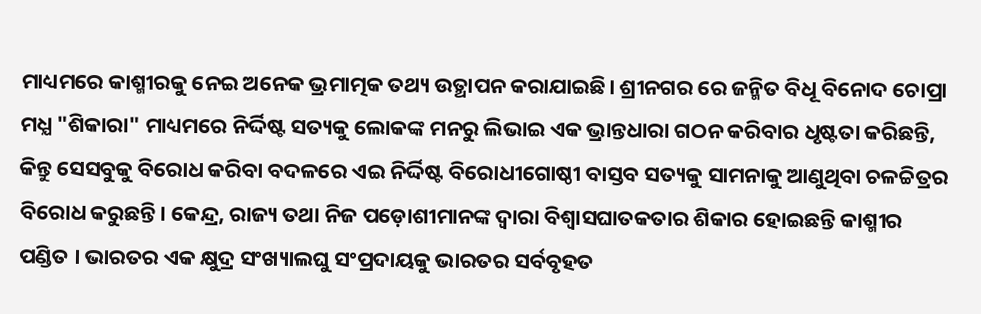ମାଧ୍ୟମରେ କାଶ୍ମୀରକୁ ନେଇ ଅନେକ ଭ୍ରମାତ୍ମକ ତଥ୍ୟ ଉତ୍ଥାପନ କରାଯାଇଛି। ଶ୍ରୀନଗର ରେ ଜନ୍ମିତ ବିଧୂ ବିନୋଦ ଚୋପ୍ରା ମଧ୍ଯ "ଶିକାରା" ମାଧ୍ୟମରେ ନିର୍ଦ୍ଦିଷ୍ଟ ସତ୍ୟକୁ ଲୋକଙ୍କ ମନରୁ ଲିଭାଇ ଏକ ଭ୍ରାନ୍ତଧାରା ଗଠନ କରିବାର ଧୃଷ୍ଟତା କରିଛନ୍ତି, କିନ୍ତୁ ସେସବୁକୁ ବିରୋଧ କରିବା ବଦଳରେ ଏଇ ନିର୍ଦ୍ଦିଷ୍ଟ ବିରୋଧୀଗୋଷ୍ଠୀ ବାସ୍ତବ ସତ୍ୟକୁ ସାମନାକୁ ଆଣୁଥିବା ଚଳଚ୍ଚିତ୍ରର ବିରୋଧ କରୁଛନ୍ତି। କେନ୍ଦ୍ର, ରାଜ୍ୟ ତଥା ନିଜ ପଡ଼ୋଶୀମାନଙ୍କ ଦ୍ୱାରା ବିଶ୍ୱାସଘାତକତାର ଶିକାର ହୋଇଛନ୍ତି କାଶ୍ମୀର ପଣ୍ଡିତ । ଭାରତର ଏକ କ୍ଷୁଦ୍ର ସଂଖ୍ୟାଲଘୁ ସଂପ୍ରଦାୟକୁ ଭାରତର ସର୍ବବୃହତ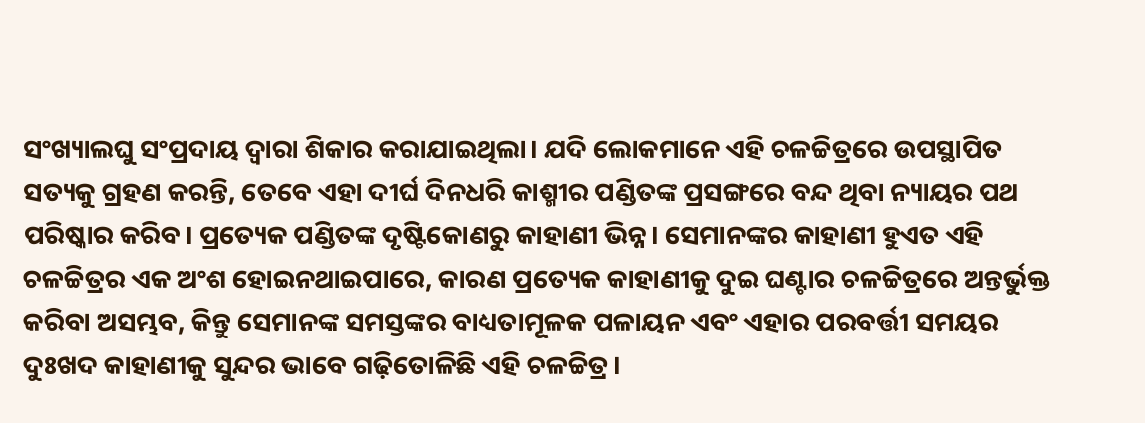ସଂଖ୍ୟାଲଘୁ ସଂପ୍ରଦାୟ ଦ୍ୱାରା ଶିକାର କରାଯାଇଥିଲା। ଯଦି ଲୋକମାନେ ଏହି ଚଳଚ୍ଚିତ୍ରରେ ଉପସ୍ଥାପିତ ସତ୍ୟକୁ ଗ୍ରହଣ କରନ୍ତି, ତେବେ ଏହା ଦୀର୍ଘ ଦିନଧରି କାଶ୍ମୀର ପଣ୍ଡିତଙ୍କ ପ୍ରସଙ୍ଗରେ ବନ୍ଦ ଥିବା ନ୍ୟାୟର ପଥ ପରିଷ୍କାର କରିବ। ପ୍ରତ୍ୟେକ ପଣ୍ଡିତଙ୍କ ଦୃଷ୍ଟିକୋଣରୁ କାହାଣୀ ଭିନ୍ନ। ସେମାନଙ୍କର କାହାଣୀ ହୁଏତ ଏହି ଚଳଚ୍ଚିତ୍ରର ଏକ ଅଂଶ ହୋଇନଥାଇପାରେ, କାରଣ ପ୍ରତ୍ୟେକ କାହାଣୀକୁ ଦୁଇ ଘଣ୍ଟାର ଚଳଚ୍ଚିତ୍ରରେ ଅନ୍ତର୍ଭୁକ୍ତ କରିବା ଅସମ୍ଭବ, କିନ୍ତୁ ସେମାନଙ୍କ ସମସ୍ତଙ୍କର ବାଧ୍ୟତାମୂଳକ ପଳାୟନ ଏବଂ ଏହାର ପରବର୍ତ୍ତୀ ସମୟର ଦୁଃଖଦ କାହାଣୀକୁ ସୁନ୍ଦର ଭାବେ ଗଢ଼ିତୋଳିଛି ଏହି ଚଳଚ୍ଚିତ୍ର।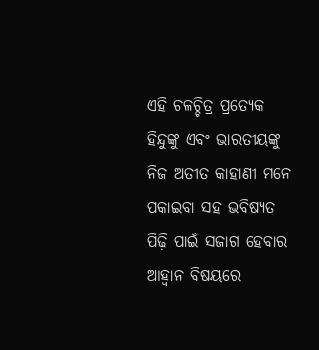ଏହି ଚଳଚ୍ଚିତ୍ର ପ୍ରତ୍ୟେକ ହିନ୍ଦୁଙ୍କୁ ଏବଂ ଭାରତୀୟଙ୍କୁ ନିଜ ଅତୀତ କାହାଣୀ ମନେ ପକାଇବା ସହ ଭବିଷ୍ୟତ ପିଢ଼ି ପାଇଁ ସଜାଗ ହେବାର ଆହ୍ଵାନ ବିଷୟରେ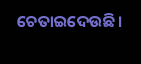ଚେତାଇଦେଉଛି।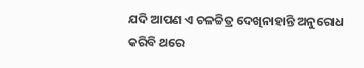ଯଦି ଆପଣ ଏ ଚଳଚ୍ଚିତ୍ର ଦେଖିନାହାନ୍ତି ଅନୁରୋଧ କରିବି ଥରେ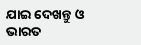ଯାଇ ଦେଖନ୍ତୁ ଓ ଭାରତ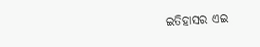ଇତିହାସର ଏଇ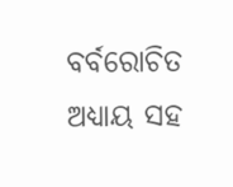ବର୍ବରୋଚିତ ଅଧ୍ୟାୟ ସହ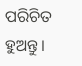ପରିଚିତ ହୁଅନ୍ତୁ।